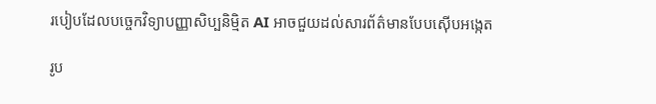របៀបដែលបច្ចេកវិទ្យាបញ្ញាសិប្បនិម្មិត AI អាចជួយដល់សារព័ត៌មានបែបស៊ើបអង្កេត

រូប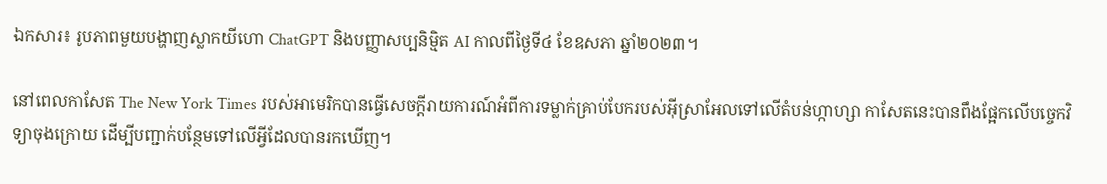ឯកសារ៖ រូបភាពមួយបង្ហាញស្លាកយីហោ ChatGPT និងបញ្ញាសប្បនិម្មិត AI កាលពីថ្ងៃទី៤ ខែឧសភា ឆ្នាំ២០២៣។

នៅពេលកាសែត The New York Times របស់អាមេរិកបានធ្វើសេចក្ដីរាយការណ៍អំពីការទម្លាក់គ្រាប់បែករបស់អ៊ីស្រាអែលទៅលើតំបន់ហ្កាហ្សា កាសែតនេះបានពឹងផ្អែកលើបច្ចេកវិទ្យាចុងក្រោយ ដើម្បីបញ្ជាក់បន្ថែមទៅលើអ្វីដែលបានរកឃើញ។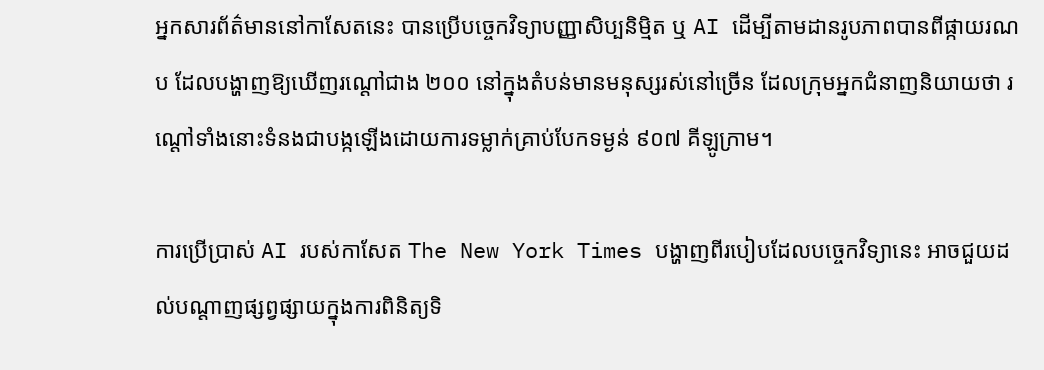អ្នកសារព័ត៌មាននៅកាសែតនេះ បានប្រើបច្ចេកវិទ្យាបញ្ញាសិប្បនិម្មិត ឬ AI ដើម្បីតាមដានរូបភាពបានពីផ្កាយរណប ដែលបង្ហាញឱ្យឃើញរណ្ដៅជាង ២០០ នៅក្នុងតំបន់មានមនុស្សរស់នៅច្រើន ដែលក្រុមអ្នកជំនាញនិយាយថា រណ្ដៅទាំងនោះទំនងជាបង្កឡើងដោយការទម្លាក់គ្រាប់បែកទម្ងន់ ៩០៧ គីឡូក្រាម។

ការប្រើប្រាស់ AI របស់កាសែត The New York Times បង្ហាញពីរបៀបដែលបច្ចេកវិទ្យានេះ អាចជួយដល់បណ្ដាញផ្សព្វផ្សាយក្នុងការពិនិត្យទិ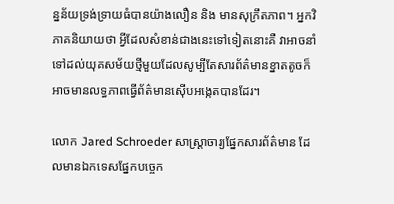ន្នន័យទ្រង់ទ្រាយធំបានយ៉ាងលឿន និង មានសុក្រឹតភាព។ អ្នកវិភាគនិយាយថា អ្វីដែលសំខាន់ជាងនេះទៅទៀតនោះគឺ វាអាចនាំទៅដល់យុគសម័យថ្មីមួយដែលសូម្បីតែសារព័ត៌មានខ្នាតតូចក៏អាចមានលទ្ធភាពធ្វើព័ត៌មានស៊ើបអង្កេតបានដែរ។

លោក Jared Schroeder សាស្ត្រាចារ្យផ្នែកសារព័ត៌មាន ដែលមានឯកទេសផ្នែកបច្ចេក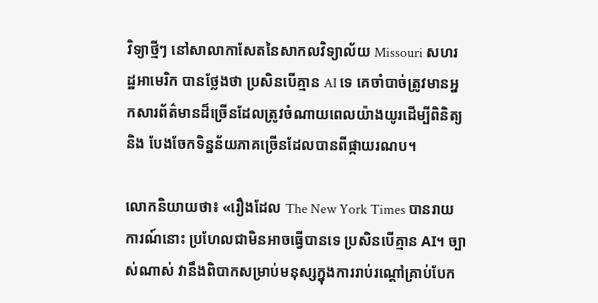វិទ្យាថ្មីៗ នៅសាលាកាសែតនៃសាកលវិទ្យាល័យ Missouri សហរដ្ឋអាមេរិក បានថ្លែងថា ប្រសិនបើគ្មាន AI ទេ គេចាំបាច់ត្រូវមានអ្នកសារព័ត៌មានដ៏ច្រើនដែលត្រូវចំណាយពេលយ៉ាងយូរដើម្បីពិនិត្យ និង បែងចែកទិន្នន័យភាគច្រើនដែលបានពីផ្កាយរណប។

លោកនិយាយថា៖ «រឿងដែល The New York Times បានរាយការណ៍នោះ ប្រហែលជាមិនអាចធ្វើបានទេ ប្រសិនបើគ្មាន AI។ ច្បាស់ណាស់ វានឹងពិបាកសម្រាប់មនុស្សក្នុងការរាប់រណ្ដៅគ្រាប់បែក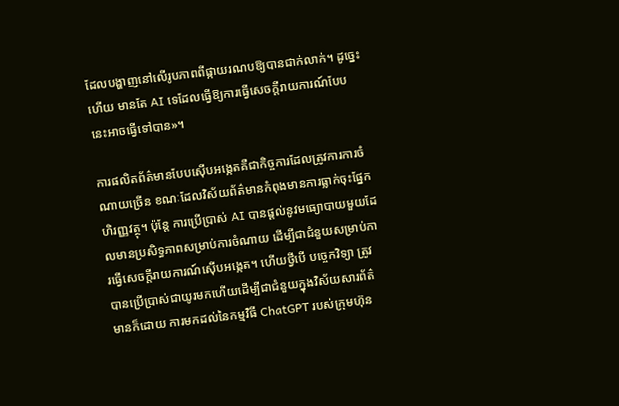ដែលបង្ហាញនៅលើរូបភាពពីផ្កាយរណបឱ្យបានជាក់លាក់។ ដូច្នេះហើយ មានតែ AI ទេដែលធ្វើឱ្យការធ្វើសេចក្ដីរាយការណ៍បែបនេះអាចធ្វើទៅបាន»។

ការផលិតព័ត៌មានបែបស៊ើបអង្កេតគឺជាកិច្ចការដែលត្រូវការការចំណាយច្រើន ខណៈដែលវិស័យព័ត៌មានកំពុងមានការធ្លាក់ចុះផ្នែកហិរញ្ញវត្ថុ។ ប៉ុន្តែ ការប្រើប្រាស់ AI បានផ្ដល់នូវមធ្យោបាយមួយដែលមានប្រសិទ្ធភាពសម្រាប់ការចំណាយ ដើម្បីជាជំនួយសម្រាប់ការធ្វើសេចក្ដីរាយការណ៍ស៊ើបអង្កេត។ ហើយថ្វីបើ បច្ចេកវិទ្យា ត្រូវបានប្រើប្រាស់ជាយូរមកហើយដើម្បីជាជំនួយក្នុងវិស័យសារព័ត៌មានក៏ដោយ ការមកដល់នៃកម្មវិធី ChatGPT របស់ក្រុមហ៊ុន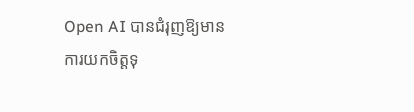Open AI បានជំរុញឱ្យមានការយកចិត្តទុ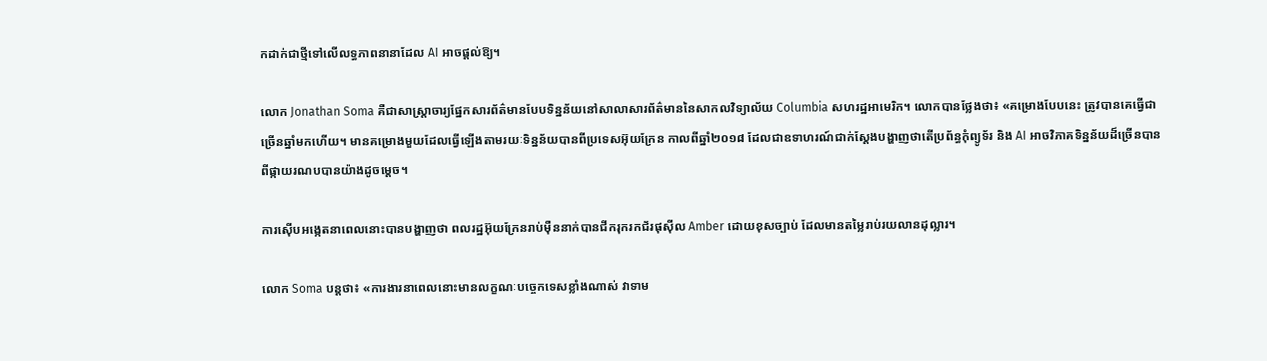កដាក់ជាថ្មីទៅលើលទ្ធភាពនានាដែល AI អាចផ្ដល់ឱ្យ។

លោក Jonathan Soma គឺជាសាស្ត្រាចារ្យផ្នែកសារព័ត៌មានបែបទិន្នន័យនៅសាលាសារព័ត៌មាននៃសាកលវិទ្យាល័យ Columbia សហរដ្ឋអាមេរិក។ លោកបានថ្លែងថា៖ «គម្រោងបែបនេះ ត្រូវបានគេធ្វើជាច្រើនឆ្នាំមកហើយ។ មានគម្រោងមួយដែលធ្វើឡើងតាមរយៈទិន្នន័យបានពីប្រទេសអ៊ុយក្រែន កាលពីឆ្នាំ២០១៨ ដែលជាឧទាហរណ៍ជាក់ស្ដែងបង្ហាញថាតើប្រព័ន្ធកុំព្យូទ័រ និង AI អាចវិភាគទិន្នន័យដ៏ច្រើនបានពីផ្កាយរណបបានយ៉ាងដូចម្ដេច។

ការស៊ើបអង្កេតនាពេលនោះបានបង្ហាញថា ពលរដ្ឋអ៊ុយក្រែនរាប់ម៉ឺននាក់បានជីករុករកជ័រផុស៊ីល Amber ដោយខុសច្បាប់ ដែលមានតម្លៃរាប់រយលានដុល្លារ។

លោក Soma បន្តថា៖ «ការងារនាពេលនោះមានលក្ខណៈបច្ចេកទេសខ្លាំងណាស់ វាទាម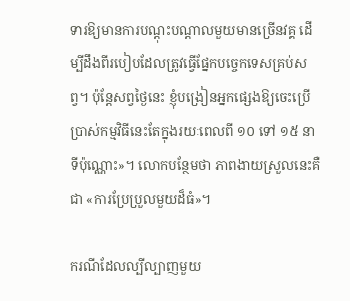ទារឱ្យមានការបណ្ដុះបណ្ដាលមួយមានច្រើនវគ្គ ដើម្បីដឹងពីរបៀបដែលត្រូវធ្វើផ្នែកបច្ចេកទេសគ្រប់សព្វ។ ប៉ុន្តែសព្វថ្ងៃនេះ ខ្ញុំបង្រៀនអ្នកផ្សេងឱ្យចេះប្រើប្រាស់កម្មវិធីនេះតែក្នុងរយៈពេលពី ១០ ទៅ ១៥ នាទីប៉ុណ្ណោះ»។ លោកបន្ថែមថា ភាពងាយស្រួលនេះគឺជា «ការប្រែប្រួលមួយដ៏ធំ»។

ករណីដែលល្បីល្បាញមួយ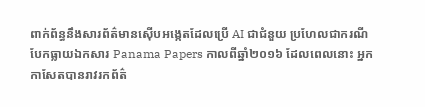ពាក់ព័ន្ធនឹងសារព័ត៌មានស៊ើបអង្កេតដែលប្រើ AI ជាជំនួយ ប្រហែលជាករណីបែកធ្លាយឯកសារ Panama Papers កាលពីឆ្នាំ២០១៦ ដែលពេលនោះ អ្នកកាសែតបានរាវរកព័ត៌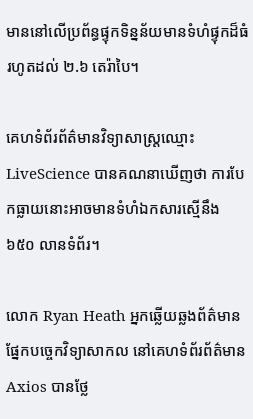មាននៅលើប្រព័ន្ធផ្ទុកទិន្នន័យមានទំហំផ្ទុកដ៏ធំរហូតដល់ ២.៦ តេរ៉ាបៃ។

គេហទំព័រព័ត៌មានវិទ្យាសាស្ត្រឈ្មោះ LiveScience បានគណនាឃើញថា ការបែកធ្លាយនោះអាចមានទំហំឯកសារស្មើនឹង ៦៥០ លានទំព័រ។

លោក Ryan Heath អ្នកឆ្លើយឆ្លងព័ត៌មានផ្នែកបច្ចេកវិទ្យាសាកល នៅគេហទំព័រព័ត៌មាន Axios បានថ្លែ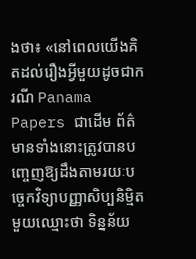ងថា៖ «នៅពេលយើងគិតដល់រឿងអ្វីមួយដូចជាករណី Panama Papers ជាដើម ព័ត៌មានទាំងនោះត្រូវបានបញ្ចេញឱ្យដឹងតាមរយៈបច្ចេកវិទ្យាបញ្ញាសិប្បនិម្មិតមួយឈ្មោះថា ទិន្នន័យ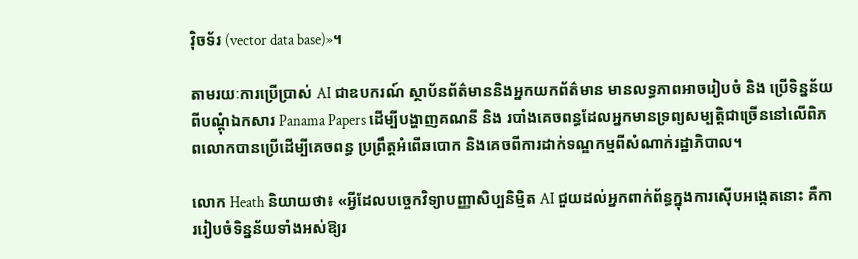វ៉ិចទ័រ (vector data base)»។

តាមរយៈការប្រើប្រាស់ AI ជាឧបករណ៍ ស្ថាប័នព័ត៌មាននិងអ្នកយកព័ត៌មាន មានលទ្ធភាពអាចរៀបចំ និង ប្រើទិន្នន័យពីបណ្ដុំឯកសារ Panama Papers ដើម្បីបង្ហាញគណនី និង របាំងគេចពន្ធដែលអ្នកមានទ្រព្យសម្បត្តិជាច្រើននៅលើពិភពលោកបានប្រើដើម្បីគេចពន្ធ ប្រព្រឹត្តអំពើឆបោក និងគេចពីការដាក់ទណ្ឌកម្មពីសំណាក់រដ្ឋាភិបាល។

លោក Heath និយាយថា៖ «អ្វីដែលបច្ចេកវិទ្យាបញ្ញាសិប្បនិម្មិត AI ជួយដល់អ្នកពាក់ព័ន្ធក្នុងការស៊ើបអង្កេតនោះ គឺការរៀបចំទិន្នន័យទាំងអស់ឱ្យរ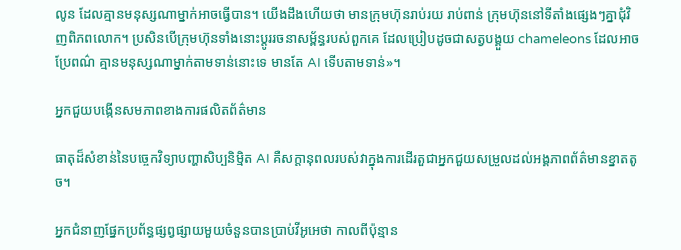លូន ដែលគ្មានមនុស្សណាម្នាក់អាចធ្វើបាន។ យើងដឹងហើយថា មានក្រុមហ៊ុនរាប់រយ រាប់ពាន់ ក្រុមហ៊ុននៅទីតាំងផ្សេងៗគ្នាជុំវិញពិភពលោក។ ប្រសិនបើក្រុមហ៊ុនទាំងនោះប្ដូររចនាសម្ព័ន្ធរបស់ពួកគេ ដែលប្រៀបដូចជាសត្វបង្គួយ chameleons ដែលអាចប្រែពណ៌ គ្មានមនុស្សណាម្នាក់តាមទាន់នោះទេ មានតែ AI ទើបតាមទាន់»។

អ្នកជួយបង្កើនសមភាពខាងការផលិតព័ត៌មាន

ធាតុដ៏សំខាន់នៃបច្ចេកវិទ្យាបញ្ហាសិប្បនិម្មិត AI គឺសក្ដានុពលរបស់វាក្នុងការដើរតួជាអ្នកជួយសម្រួលដល់អង្គភាពព័ត៌មានខ្នាតតូច។

អ្នកជំនាញផ្នែកប្រព័ន្ធផ្សព្វផ្សាយមួយចំនួនបានប្រាប់វីអូអេថា កាលពីប៉ុន្មាន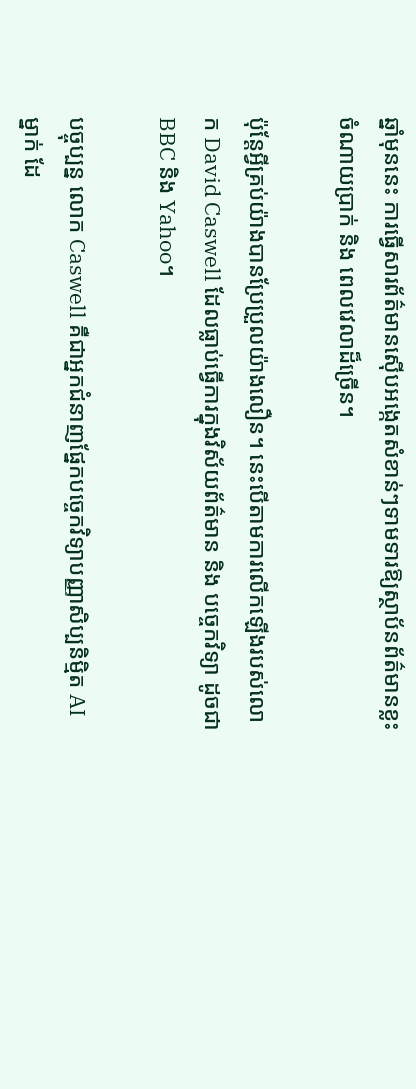ឆ្នាំមុននេះ ការធ្វើសារព័ត៌មានស៊ើបអង្កេតសំខាន់ៗទាមទារឱ្យស្ថាប័នព័ត៌មានខ្លះចំណាយប្រាក់ និង ពេលវេលាដ៏ច្រើន។

ប៉ុន្តែអ្វីគ្រប់យ៉ាងបានប្រែប្រួលយ៉ាងលឿន។ នេះបើតាមការលើកឡើងរបស់លោក David Caswell ដែលធ្លាប់ធ្វើការក្នុងវិស័យព័ត៌មាន និង បច្ចេកវិទ្យា ដូចជា BBC និង Yahoo។

បច្ចុប្បន្ន លោក Caswell គឺជាអ្នកជំនាញផ្នែកបច្ចេកវិទ្យាបញ្ញាសិប្បនិម្មិត AI ម្នាក់ ដែ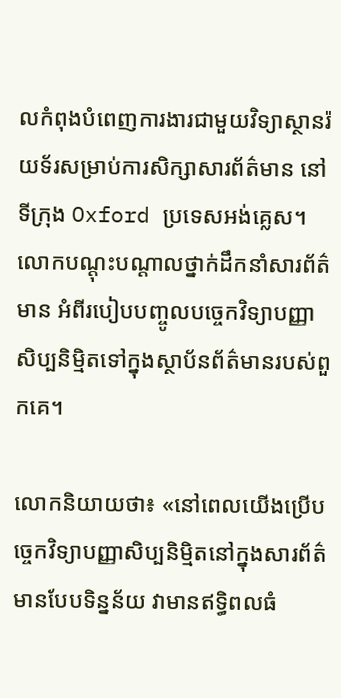លកំពុងបំពេញការងារជាមួយវិទ្យាស្ថានរ៉យទ័រសម្រាប់ការសិក្សាសារព័ត៌មាន នៅទីក្រុង Oxford ប្រទេសអង់គ្លេស។ លោកបណ្ដុះបណ្ដាលថ្នាក់ដឹកនាំសារព័ត៌មាន អំពីរបៀបបញ្ចូលបច្ចេកវិទ្យាបញ្ញាសិប្បនិម្មិតទៅក្នុងស្ថាប័នព័ត៌មានរបស់ពួកគេ។

លោកនិយាយថា៖ «នៅពេលយើងប្រើបច្ចេកវិទ្យាបញ្ញាសិប្បនិម្មិតនៅក្នុងសារព័ត៌មានបែបទិន្នន័យ វាមានឥទ្ធិពលធំ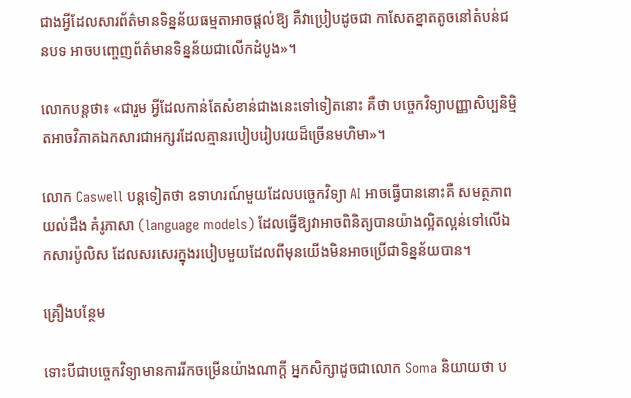ជាងអ្វីដែលសារព័ត៌មានទិន្នន័យធម្មតាអាចផ្ដល់ឱ្យ គឺវាប្រៀបដូចជា កាសែតខ្នាតតូចនៅតំបន់ជនបទ អាចបញ្ចេញព័ត៌មានទិន្នន័យជាលើកដំបូង»។

លោកបន្តថា៖ «ជារួម អ្វីដែលកាន់តែសំខាន់ជាងនេះទៅទៀតនោះ គឺថា បច្ចេកវិទ្យាបញ្ញាសិប្បនិម្មិតអាចវិភាគឯកសារជាអក្សរដែលគ្មានរបៀបរៀបរយដ៏ច្រើនមហិមា»។

លោក Caswell បន្តទៀតថា ឧទាហរណ៍មួយដែលបច្ចេកវិទ្យា AI អាចធ្វើបាននោះគឺ សមត្ថភាពយល់ដឹង គំរូភាសា (language models) ដែលធ្វើឱ្យវាអាចពិនិត្យបានយ៉ាងល្អិតល្អន់ទៅលើឯកសារប៉ូលិស ដែលសរសេរក្នុងរបៀបមួយដែលពីមុនយើងមិនអាចប្រើជាទិន្នន័យបាន។

គ្រឿងបន្ថែម

ទោះបីជាបច្ចេកវិទ្យាមានការរីកចម្រើនយ៉ាងណាក្ដី អ្នកសិក្សាដូចជាលោក Soma និយាយថា ប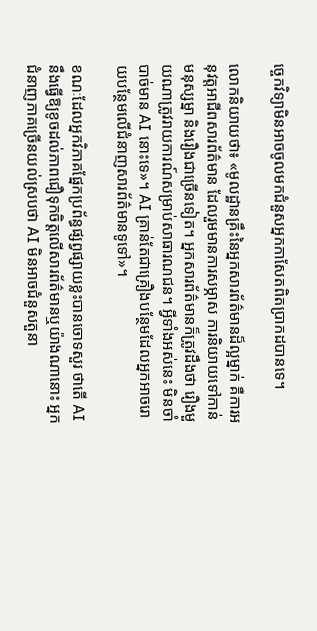ច្ចេកវិទ្យាមិនអាចចូលមកជំនួសអ្នកកាសែតពិតប្រាកដបានទេ។

លោកនិយាយថា៖ «មូលដ្ឋានគ្រឹះនៃអ្នកសារព័ត៌មានដ៏ល្អម្នាក់ គឺការអនុវត្តអាជីពសារព័ត៌មាន ដែលរួមមានការសម្ភាស ការនិយាយទៅកាន់មនុស្សម្នា និងរឿងជាច្រើនទៀត។ អ្នកសារព័ត៌មានក៏ត្រូវដឹងថា រឿងមួយណាត្រូវរាយការណ៍សម្រាប់សាធារណជន។ អ្វីទាំងអស់នេះ មិនចាំបាច់មាន AI នោះទេ»។ AI គ្រាន់តែជាគ្រឿងបន្ថែមដែលអ្នកអាចរោយបន្ថែមលើជំនាញសារព័ត៌មានទូទៅ‍»។

ខណៈដែលអ្នកវិភាគផ្នែកប្រព័ន្ធផ្សព្វផ្សាយខ្លះបានចោទសួរ ថាតើ AI នឹងធ្វើឱ្យខូចដល់ភាពជឿទុកចិត្តលើសារព័ត៌មានឬយ៉ាងណានោះ អ្នកជំនាញភាគច្រើនយល់ស្របថា AI មិនអាចជំនួសតួនា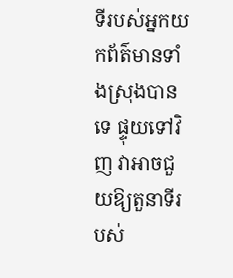ទីរបស់អ្នកយកព័ត៌មានទាំងស្រុងបានទេ ផ្ទុយទៅវិញ វាអាចជួយឱ្យតួនាទីរបស់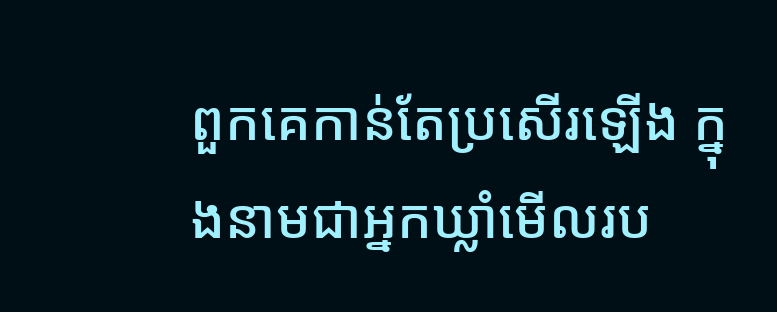ពួកគេកាន់តែប្រសើរឡើង ក្នុងនាមជាអ្នកឃ្លាំមើលរប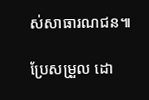ស់សាធារណជន៕

ប្រែសម្រួល ដោ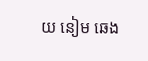យ នៀម ឆេង